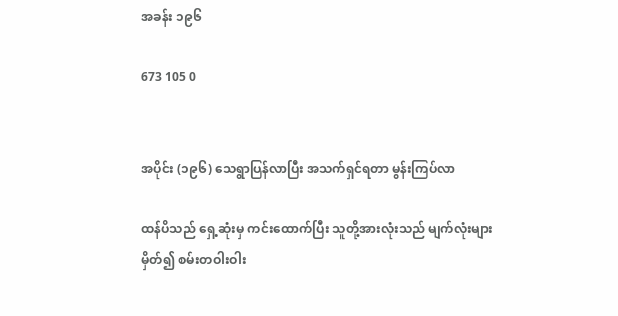အခန်း ၁၉၆

673 105 0


အပိုင်း (၁၉၆) သေရွာပြန်လာပြီး အသက်ရှင်ရတာ မွန်းကြပ်လာ

ထန်ပိသည် ရှေ့ဆုံးမှ ကင်းထောက်ပြီး သူတို့အားလုံးသည် မျက်လုံးများမှိတ်၍ စမ်းတဝါးဝါး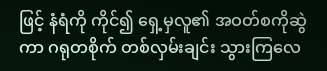ဖြင့် နံရံကို ကိုင်၍ ရှေ့မှလူ၏ အဝတ်စကိုဆွဲကာ ဂရုတစိုက် တစ်လှမ်းချင်း သွားကြလေ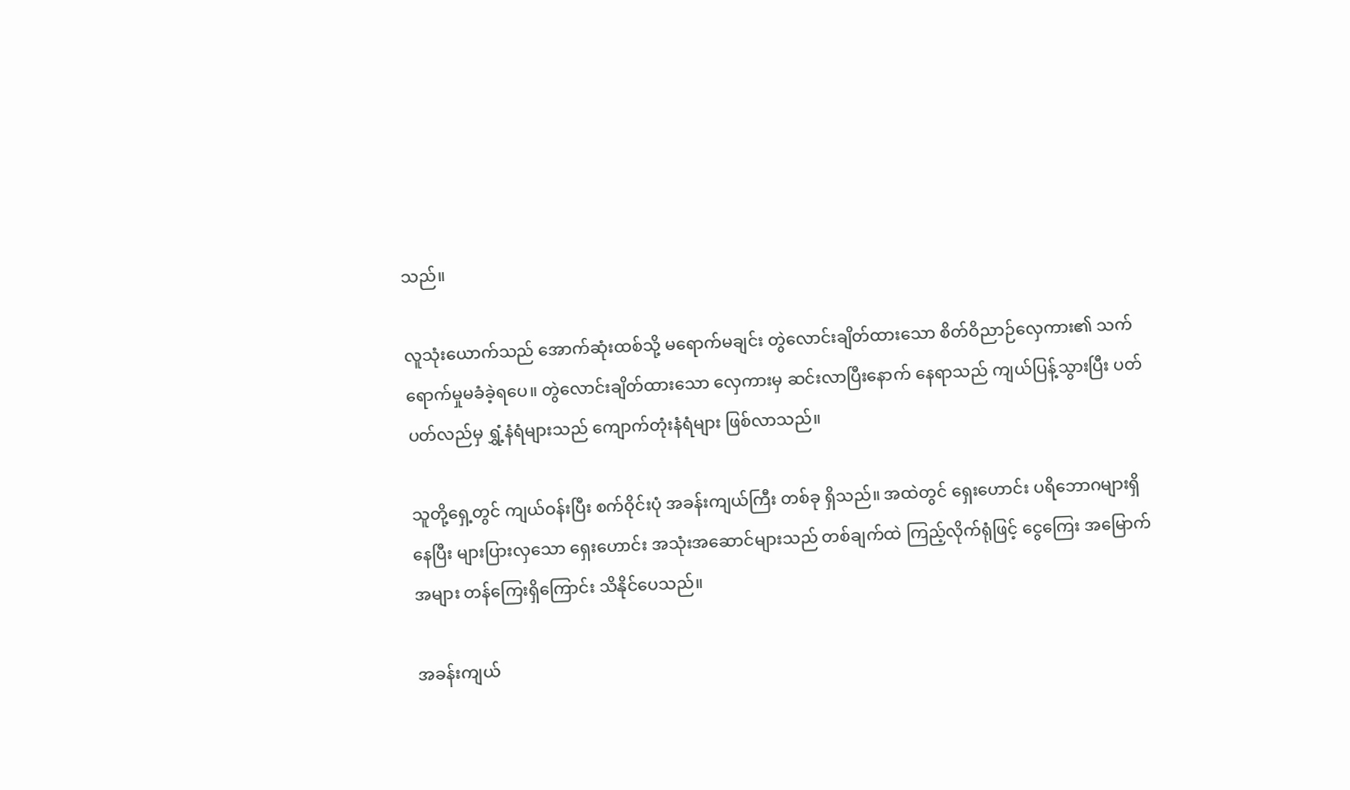သည်။

လူသုံးယောက်သည် အောက်ဆုံးထစ်သို့ မရောက်မချင်း တွဲလောင်းချိတ်ထားသော စိတ်ဝိညာဉ်လှေကား၏ သက်ရောက်မှုမခံခဲ့ရပေ။ တွဲလောင်းချိတ်ထားသော လှေကားမှ ဆင်းလာပြီးနောက် နေရာသည် ကျယ်ပြန့်သွားပြီး ပတ်ပတ်လည်မှ ရွှံ့နံရံများသည် ကျောက်တုံးနံရံများ ဖြစ်လာသည်။

သူတို့ရှေ့တွင် ကျယ်ဝန်းပြီး စက်ဝိုင်းပုံ အခန်းကျယ်ကြီး တစ်ခု ရှိသည်။ အထဲတွင် ရှေးဟောင်း ပရိဘောဂများရှိနေပြီး များပြားလှသော ရှေးဟောင်း အသုံးအဆောင်များသည် တစ်ချက်ထဲ ကြည့်လိုက်ရုံဖြင့် ငွေကြေး အမြောက်အများ တန်ကြေးရှိကြောင်း သိနိုင်ပေသည်။

အခန်းကျယ်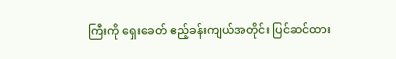ကြီးကို ရှေးခေတ် ဧည့်ခန်းကျယ်အတိုင်း ပြင်ဆင်ထား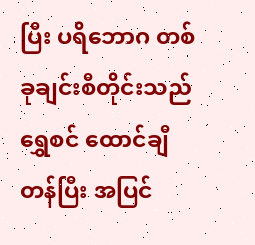ပြီး ပရိဘောဂ တစ်ခုချင်းစီတိုင်းသည် ရွှေစင် ထောင်ချီတန်ပြီး အပြင်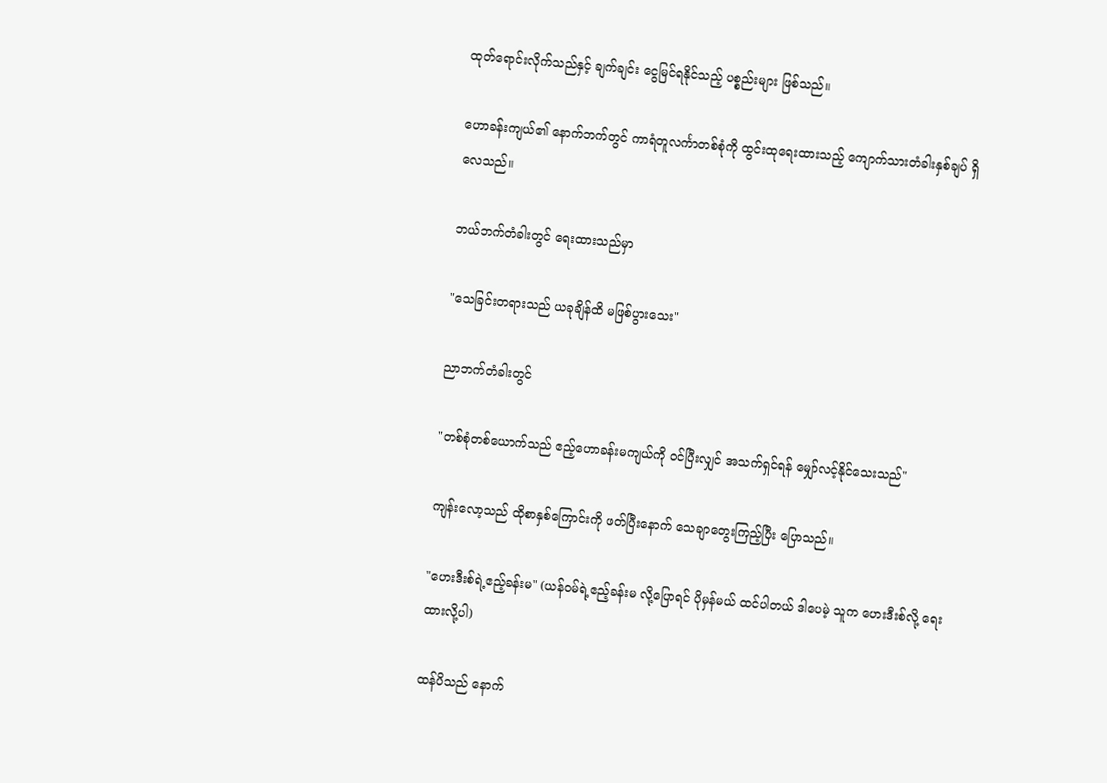ထုတ်ရောင်းလိုက်သည်နှင့် ချက်ချင်း ငွေမြင်ရနိုင်သည့် ပစ္စည်းများ ဖြစ်သည်။

ဟောခန်းကျယ်၏ နောက်ဘက်တွင် ကာရံတူလင်္ကာတစ်စုံကို ထွင်းထုရေးထားသည့် ကျောက်သားတံခါးနှစ်ချပ် ရှိလေသည်။

ဘယ်ဘက်တံခါးတွင် ရေးထားသည်မှာ

"သေခြင်းတရားသည် ယခုချိန်ထိ မဖြစ်ပွားသေး"

ညာဘက်တံခါးတွင်

"တစ်စုံတစ်ယောက်သည် ဧည့်ဟောခန်းမကျယ်ကို ဝင်ပြီးလျှင် အသက်ရှင်ရန် မျှော်လင့်နိုင်သေးသည်"

ကျန်းလော့သည် ထိုစာနှစ်ကြောင်းကို ဖတ်ပြီးနောက် သေချာတွေးကြည့်ပြီး ပြောသည်။

"ဟေးဒီးစ်ရဲ့ဧည့်ခန်းမ" (ယန်ဝမ်ရဲ့ဧည့်ခန်းမ လို့ပြောရင် ပိုမှန်မယ် ထင်ပါတယ် ဒါပေမဲ့ သူက ဟေးဒီးစ်လို့ ရေးထားလို့ပါ)

ထန်ပိသည် နောက်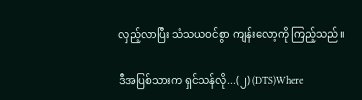လှည့်လာပြီး သံသယဝင်စွာ ကျန်းလော့ကို ကြည့်သည်။

ဒီအပြစ်သားက ရှင်သန်လို...(၂) (DTS)Where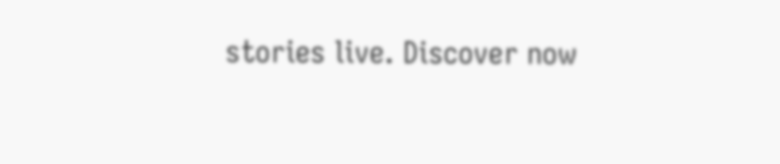stories live. Discover now